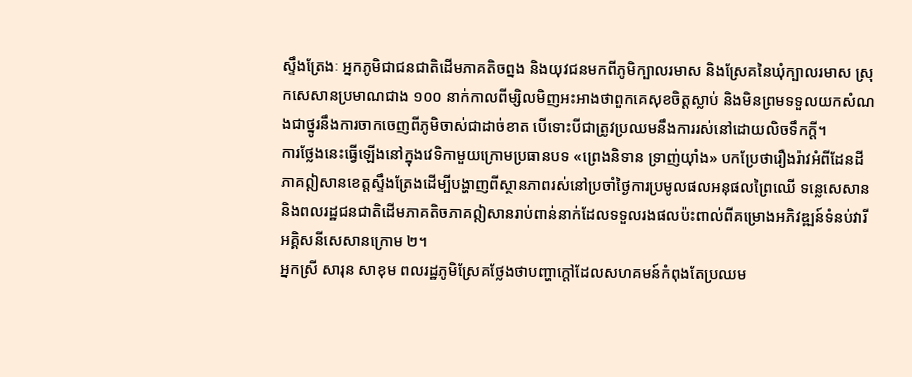ស្ទឹងត្រែងៈ អ្នកភូមិជាជនជាតិដើមភាគតិចព្នង និងយុវជនមកពីភូមិក្បាលរមាស និងស្រែគនៃឃុំក្បាលរមាស ស្រុកសេសានប្រមាណជាង ១០០ នាក់កាលពីម្សិលមិញអះអាងថាពួកគេសុខចិត្តស្លាប់ និងមិនព្រមទទួលយកសំណងជាថ្នូរនឹងការចាកចេញពីភូមិចាស់ជាដាច់ខាត បើទោះបីជាត្រូវប្រឈមនឹងការរស់នៅដោយលិចទឹកក្តី។
ការថ្លែងនេះធ្វើឡើងនៅក្នុងវេទិកាមួយក្រោមប្រធានបទ «ព្រេងនិទាន ទ្រាញ់យ៉ាំង» បកប្រែថារឿងរ៉ាវអំពីដែនដីភាគឦសានខេត្តស្ទឹងត្រែងដើម្បីបង្ហាញពីស្ថានភាពរស់នៅប្រចាំថ្ងៃការប្រមូលផលអនុផលព្រៃឈើ ទន្លេសេសាន និងពលរដ្ឋជនជាតិដើមភាគតិចភាគឦសានរាប់ពាន់នាក់ដែលទទួលរងផលប៉ះពាល់ពីគម្រោងអភិវឌ្ឍន៍ទំនប់វារីអគ្គិសនីសេសានក្រោម ២។
អ្នកស្រី សារុន សាខុម ពលរដ្ឋភូមិស្រែគថ្លែងថាបញ្ហាក្តៅដែលសហគមន៍កំពុងតែប្រឈម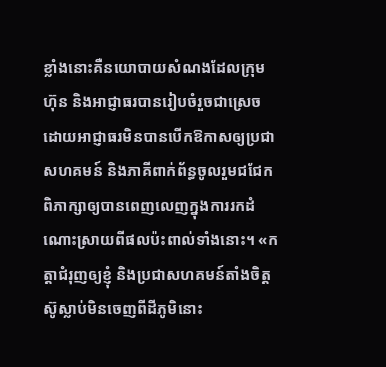ខ្លាំងនោះគឺនយោបាយសំណងដែលក្រុមហ៊ុន និងអាជ្ញាធរបានរៀបចំរួចជាស្រេចដោយអាជ្ញាធរមិនបានបើកឱកាសឲ្យប្រជាសហគមន៍ និងភាគីពាក់ព័ន្ធចូលរួមជជែកពិភាក្សាឲ្យបានពេញលេញក្នុងការរកដំណោះស្រាយពីផលប៉ះពាល់ទាំងនោះ។ «កត្តាជំរុញឲ្យខ្ញុំ និងប្រជាសហគមន៍តាំងចិត្តស៊ូស្លាប់មិនចេញពីដីភូមិនោះ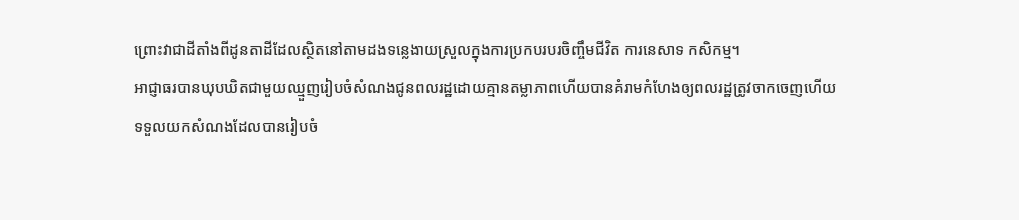ព្រោះវាជាដីតាំងពីដូនតាដីដែលស្ថិតនៅតាមដងទន្លេងាយស្រួលក្នុងការប្រកបរបរចិញ្ចឹមជីវិត ការនេសាទ កសិកម្ម។
អាជ្ញាធរបានឃុបឃិតជាមួយឈ្មួញរៀបចំសំណងជូនពលរដ្ឋដោយគ្មានតម្លាភាពហើយបានគំរាមកំហែងឲ្យពលរដ្ឋត្រូវចាកចេញហើយទទួលយកសំណងដែលបានរៀបចំ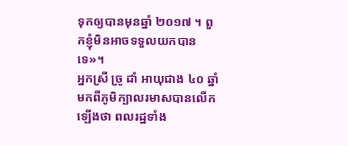ទុកឲ្យបានមុនឆ្នាំ ២០១៧ ។ ពួកខ្ញុំមិនអាចទទួលយកបានទេ»។
អ្នកស្រី ច្រូ ដាំ អាយុជាង ៤០ ឆ្នាំមកពីភូមិក្បាលរមាសបានលើកឡើងថា ពលរដ្ឋទាំង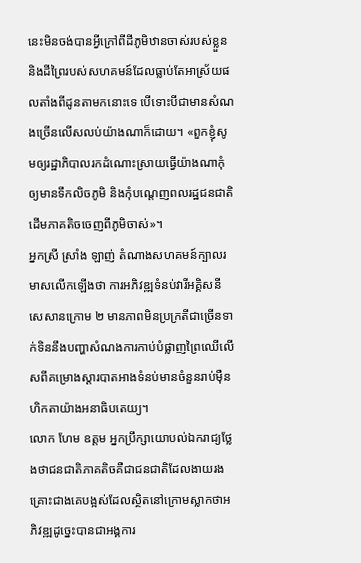នេះមិនចង់បានអ្វីក្រៅពីដីភូមិឋានចាស់របស់ខ្លួន និងដីព្រៃរបស់សហគមន៍ដែលធ្លាប់តែអាស្រ័យផលតាំងពីដូនតាមកនោះទេ បើទោះបីជាមានសំណងច្រើនលើសលប់យ៉ាងណាក៏ដោយ។ «ពួកខ្ញុំសូមឲ្យរដ្ឋាភិបាលរកដំណោះស្រាយធ្វើយ៉ាងណាកុំឲ្យមានទឹកលិចភូមិ និងកុំបណ្ដេញពលរដ្ឋជនជាតិដើមភាគតិចចេញពីភូមិចាស់»។
អ្នកស្រី ស្រាំង ឡាញ់ តំណាងសហគមន៍ក្បាលរមាសលើកឡើងថា ការអភិវឌ្ឍទំនប់វារីអគ្គិសនីសេសានក្រោម ២ មានភាពមិនប្រក្រតីជាច្រើនទាក់ទិននឹងបញ្ហាសំណងការកាប់បំផ្លាញព្រៃឈើលើសពីគម្រោងស្តារបាតអាងទំនប់មានចំនួនរាប់ម៉ឺនហិកតាយ៉ាងអនាធិបតេយ្យ។
លោក ហែម ឧត្តម អ្នកប្រឹក្សាយោបល់ឯករាជ្យថ្លែងថាជនជាតិភាគតិចគឺជាជនជាតិដែលងាយរងគ្រោះជាងគេបង្អស់ដែលស្ថិតនៅក្រោមស្លាកថាអភិវឌ្ឍដូច្នេះបានជាអង្គការ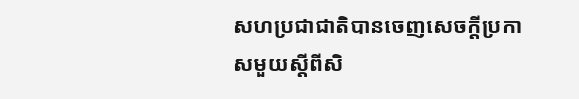សហប្រជាជាតិបានចេញសេចក្ដីប្រកាសមួយស្ដីពីសិ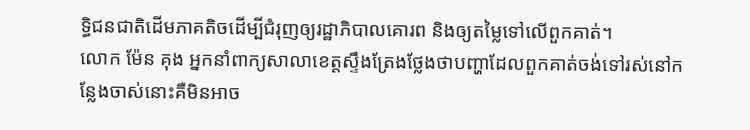ទ្ធិជនជាតិដើមភាគតិចដើម្បីជំរុញឲ្យរដ្ឋាភិបាលគោរព និងឲ្យតម្លៃទៅលើពួកគាត់។
លោក ម៉ែន គុង អ្នកនាំពាក្យសាលាខេត្តស្ទឹងត្រែងថ្លែងថាបញ្ហាដែលពួកគាត់ចង់ទៅរស់នៅកន្លែងចាស់នោះគឺមិនអាច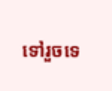ទៅរួចទេ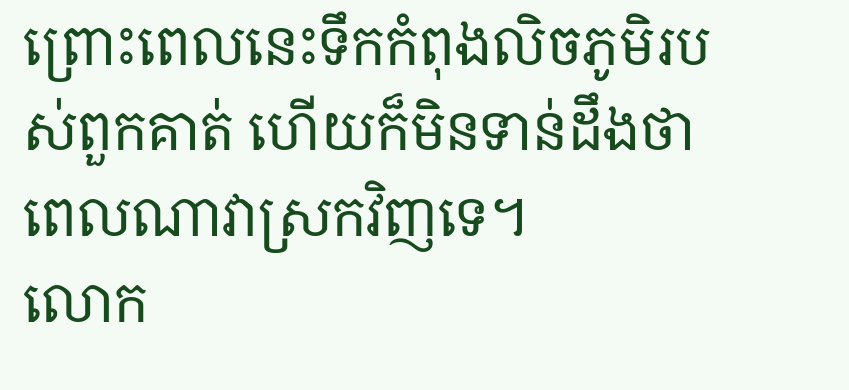ព្រោះពេលនេះទឹកកំពុងលិចភូមិរបស់ពួកគាត់ ហើយក៏មិនទាន់ដឹងថាពេលណាវាស្រកវិញទេ។
លោក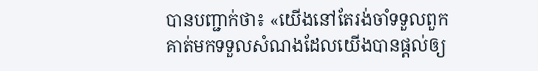បានបញ្ជាក់ថា៖ «យើងនៅតែរង់ចាំទទួលពួកគាត់មកទទួលសំណងដែលយើងបានផ្ដល់ឲ្យ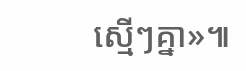ស្មើៗគ្នា»៕